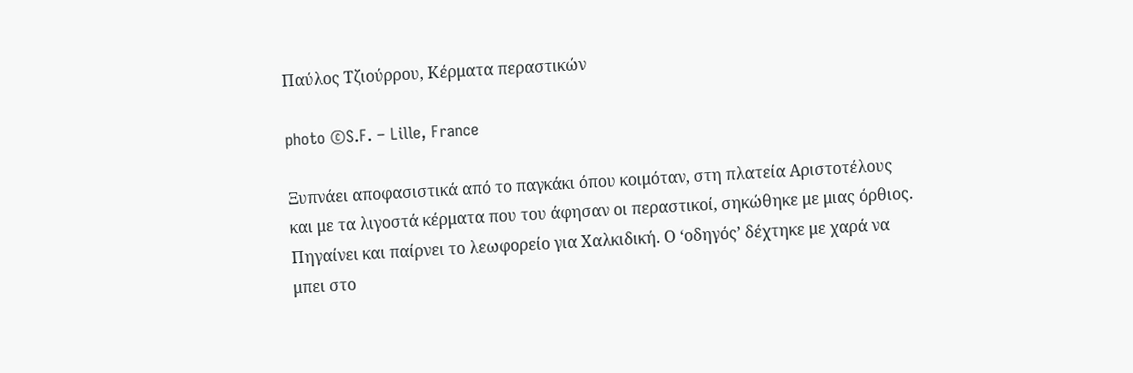Παύλος Τζιούρρου, Κέρματα περαστικών

photo ©S.F. – Lille, France

Ξυπνάει αποφασιστικά από το παγκάκι όπου κοιμόταν, στη πλατεία Αριστοτέλους και με τα λιγοστά κέρματα που του άφησαν οι περαστικοί, σηκώθηκε με μιας όρθιος. Πηγαίνει και παίρνει το λεωφορείο για Χαλκιδική. Ο ‘οδηγός’ δέχτηκε με χαρά να μπει στο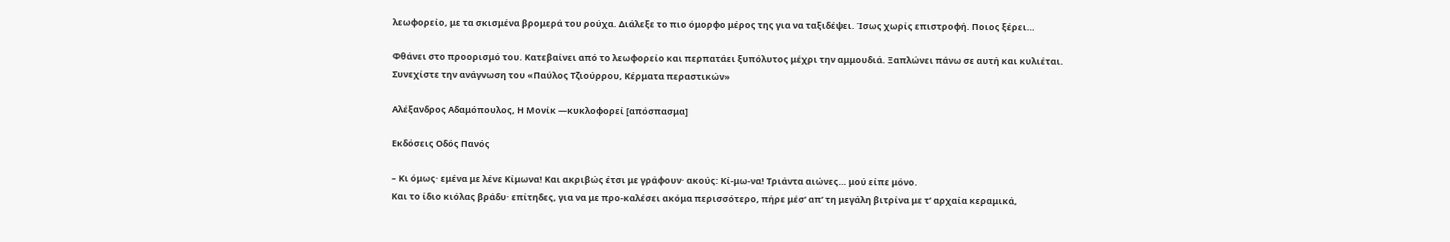λεωφορείο, με τα σκισμένα βρομερά του ρούχα. Διάλεξε το πιο όμορφο μέρος της για να ταξιδέψει. Ίσως χωρίς επιστροφή. Ποιος ξέρει…

Φθάνει στο προορισμό του. Κατεβαίνει από το λεωφορείο και περπατάει ξυπόλυτος μέχρι την αμμουδιά. Ξαπλώνει πάνω σε αυτή και κυλιέται. Συνεχίστε την ανάγνωση του «Παύλος Τζιούρρου, Κέρματα περαστικών»

Αλέξανδρος Αδαμόπουλος, Η Μονίκ ―κυκλοφορεί [απόσπασμα]

Εκδόσεις Οδός Πανός

– Κι όμως· εμένα με λένε Κίμωνα! Και ακριβώς έτσι με γράφουν· ακούς: Κί-μω-να! Τριάντα αιώνες… μού είπε μόνο.
Και το ίδιο κιόλας βράδυ· επίτηδες, για να με προ-καλέσει ακόμα περισσότερο, πήρε μέσ’ απ’ τη μεγάλη βιτρίνα με τ’ αρχαία κεραμικά,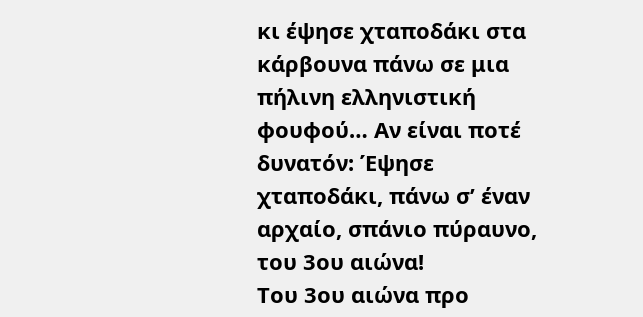κι έψησε χταποδάκι στα κάρβουνα πάνω σε μια πήλινη ελληνιστική φουφού… Αν είναι ποτέ δυνατόν: Έψησε χταποδάκι, πάνω σ’ έναν αρχαίο, σπάνιο πύραυνο, του 3ου αιώνα!
Του 3ου αιώνα προ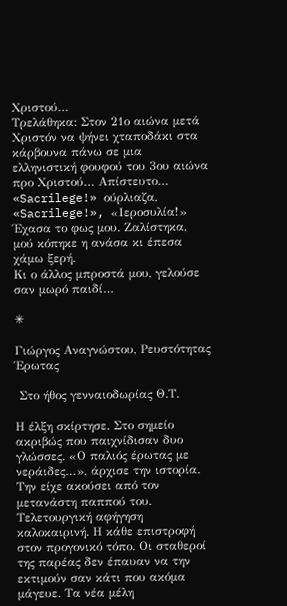Χριστού…
Τρελάθηκα: Στον 21ο αιώνα μετά Χριστόν να ψήνει χταποδάκι στα κάρβουνα πάνω σε μια ελληνιστική φουφού του 3ου αιώνα προ Χριστού… Απίστευτο…
«Sacrilege!» ούρλιαζα, «Sacrilege!», «Ιεροσυλία!»
Έχασα το φως μου. Ζαλίστηκα, μού κόπηκε η ανάσα κι έπεσα χάμω ξερή.
Κι ο άλλος μπροστά μου, γελούσε σαν μωρό παιδί…

✳

Γιώργος Αναγνώστου, Ρευστότητας Έρωτας

 Στο ήθος γενναιοδωρίας Θ.Τ.

Η έλξη σκίρτησε. Στο σημείο ακριβώς που παιχνίδισαν δυο γλώσσες. «Ο παλιός έρωτας με νεράιδες…», άρχισε την ιστορία. Την είχε ακούσει από τον μετανάστη παππού του. Τελετουργική αφήγηση καλοκαιρινή. Η κάθε επιστροφή στον προγονικό τόπο. Οι σταθεροί της παρέας δεν έπαυαν να την εκτιμούν σαν κάτι που ακόμα μάγευε. Τα νέα μέλη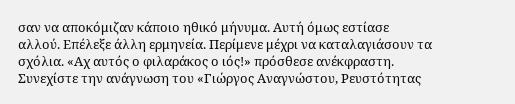σαν να αποκόμιζαν κάποιο ηθικό μήνυμα. Αυτή όμως εστίασε αλλού. Επέλεξε άλλη ερμηνεία. Περίμενε μέχρι να καταλαγιάσουν τα σχόλια. «Αχ αυτός ο φιλαράκος ο ιός!» πρόσθεσε ανέκφραστη. Συνεχίστε την ανάγνωση του «Γιώργος Αναγνώστου, Ρευστότητας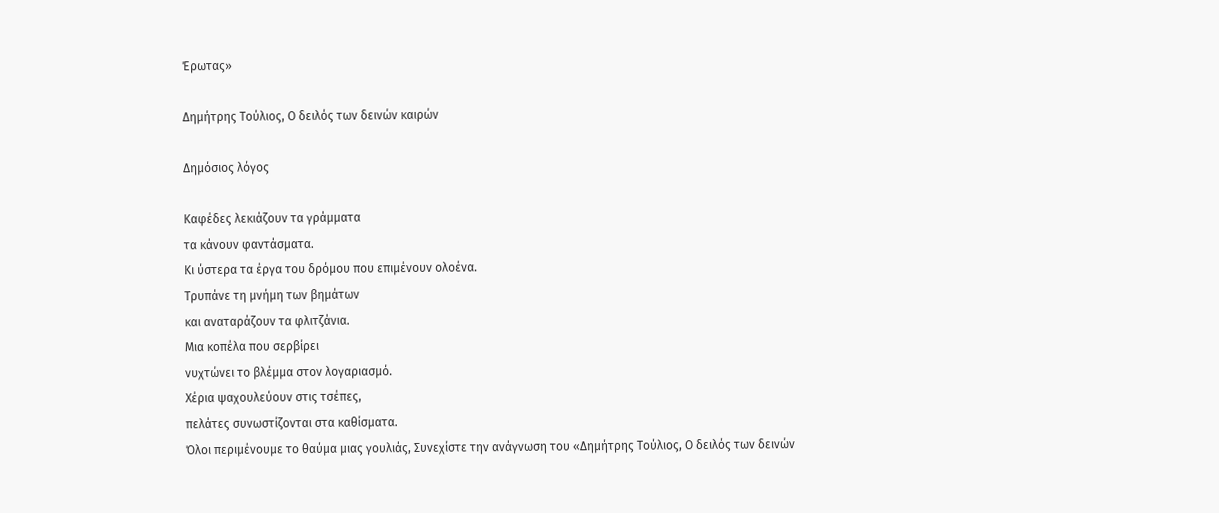Έρωτας»

Δημήτρης Τούλιος, Ο δειλός των δεινών καιρών

Δημόσιος λόγος

Καφέδες λεκιάζουν τα γράμματα
τα κάνουν φαντάσματα.
Κι ύστερα τα έργα του δρόμου που επιμένουν ολοένα.
Τρυπάνε τη μνήμη των βημάτων
και αναταράζουν τα φλιτζάνια.
Μια κοπέλα που σερβίρει
νυχτώνει το βλέμμα στον λογαριασμό.
Χέρια ψαχουλεύουν στις τσέπες,
πελάτες συνωστίζονται στα καθίσματα.
Όλοι περιμένουμε το θαύμα μιας γουλιάς, Συνεχίστε την ανάγνωση του «Δημήτρης Τούλιος, Ο δειλός των δεινών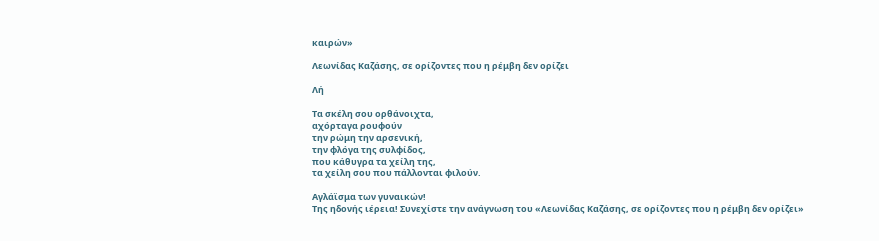καιρών»

Λεωνίδας Καζάσης, σε ορίζοντες που η ρέμβη δεν ορίζει

Λή

Τα σκέλη σου ορθάνοιχτα,
αχόρταγα ρουφούν
την ρώμη την αρσενική,
την φλόγα της συλφίδος,
που κάθυγρα τα χείλη της,
τα χείλη σου που πάλλονται φιλούν.

Αγλάϊσμα των γυναικών!
Της ηδονής ιέρεια! Συνεχίστε την ανάγνωση του «Λεωνίδας Καζάσης, σε ορίζοντες που η ρέμβη δεν ορίζει»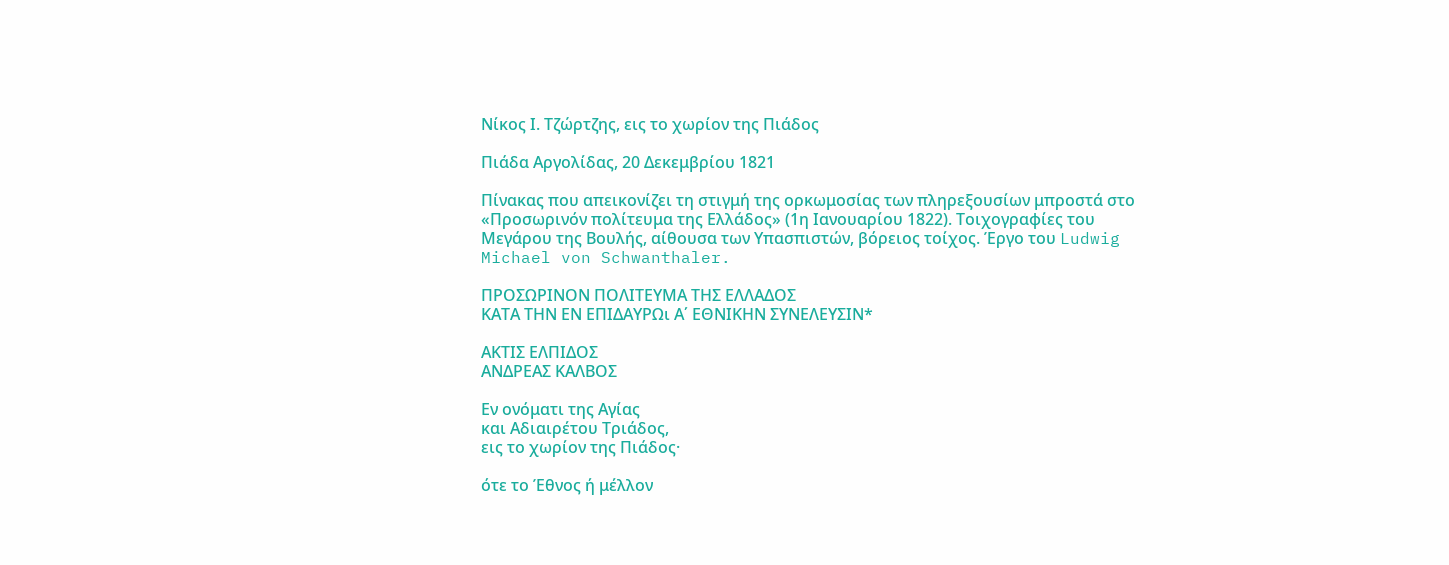Νίκος Ι. Τζώρτζης, εις το χωρίον της Πιάδος

Πιάδα Αργολίδας, 20 Δεκεμβρίου 1821

Πίνακας που απεικονίζει τη στιγμή της ορκωμοσίας των πληρεξουσίων μπροστά στο «Προσωρινόν πολίτευμα της Ελλάδος» (1η Ιανουαρίου 1822). Τοιχογραφίες του Μεγάρου της Βουλής, αίθουσα των Υπασπιστών, βόρειος τοίχος. Έργο του Ludwig Michael von Schwanthaler.

ΠΡΟΣΩΡΙΝΟΝ ΠΟΛΙΤΕΥΜΑ ΤΗΣ ΕΛΛΑΔΟΣ
ΚΑΤΑ ΤΗΝ ΕΝ ΕΠΙΔΑΥΡΩι Α΄ ΕΘΝΙΚΗΝ ΣΥΝΕΛΕΥΣΙΝ*

ΑΚΤΙΣ ΕΛΠΙΔΟΣ
ΑΝΔΡΕΑΣ ΚΑΛΒΟΣ

Εν ονόματι της Αγίας
και Αδιαιρέτου Τριάδος,
εις το χωρίον της Πιάδος·

ότε το Έθνος ή μέλλον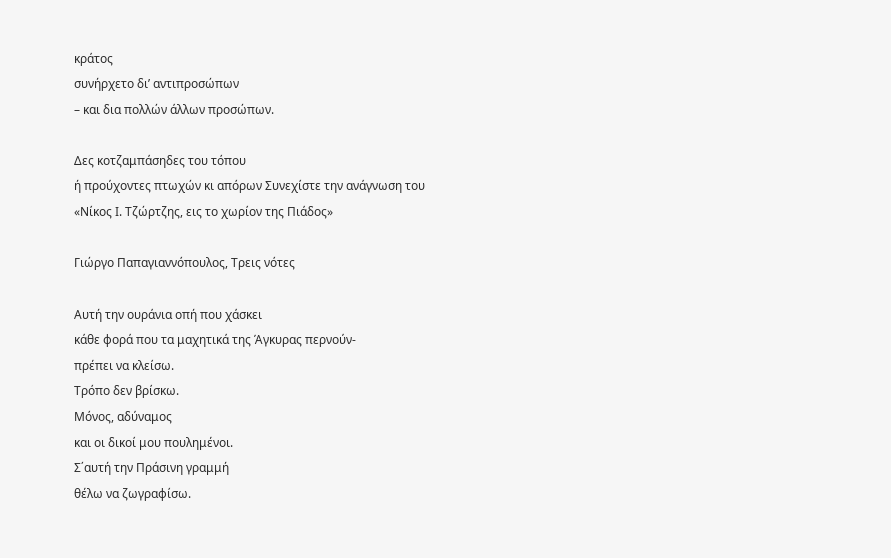κράτος
συνήρχετο δι’ αντιπροσώπων
– και δια πολλών άλλων προσώπων.

Δες κοτζαμπάσηδες του τόπου
ή προύχοντες πτωχών κι απόρων Συνεχίστε την ανάγνωση του «Νίκος Ι. Τζώρτζης, εις το χωρίον της Πιάδος»

Γιώργο Παπαγιαννόπουλος, Τρεις νότες

Αυτή την ουράνια οπή που χάσκει
κάθε φορά που τα μαχητικά της Άγκυρας περνούν-
πρέπει να κλείσω.
Τρόπο δεν βρίσκω.
Μόνος, αδύναμος
και οι δικοί μου πουλημένοι.
Σ΄αυτή την Πράσινη γραμμή
θέλω να ζωγραφίσω.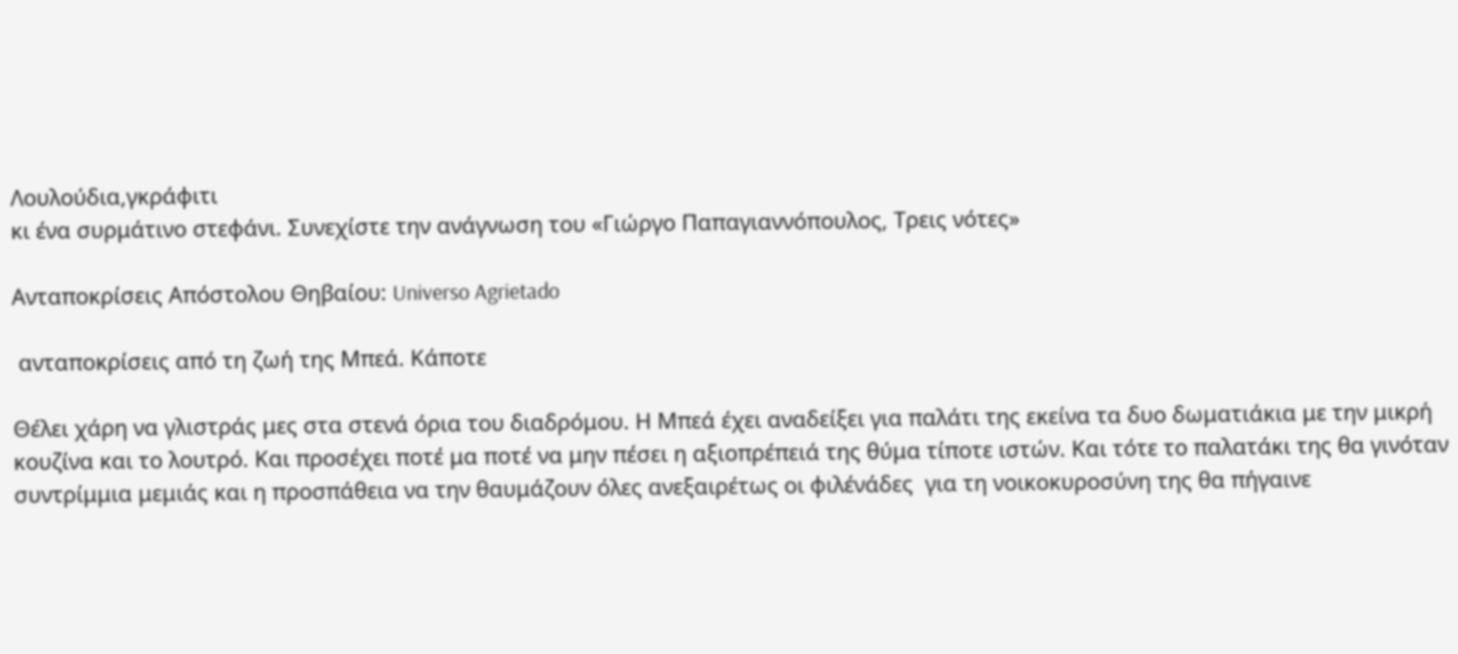Λουλούδια,γκράφιτι
κι ένα συρμάτινο στεφάνι. Συνεχίστε την ανάγνωση του «Γιώργο Παπαγιαννόπουλος, Τρεις νότες»

Ανταποκρίσεις Απόστολου Θηβαίου: Universo Agrietado

 ανταποκρίσεις από τη ζωή της Μπεά. Κάποτε

Θέλει χάρη να γλιστράς μες στα στενά όρια του διαδρόμου. Η Μπεά έχει αναδείξει για παλάτι της εκείνα τα δυο δωματιάκια με την μικρή κουζίνα και το λουτρό. Και προσέχει ποτέ μα ποτέ να μην πέσει η αξιοπρέπειά της θύμα τίποτε ιστών. Και τότε το παλατάκι της θα γινόταν συντρίμμια μεμιάς και η προσπάθεια να την θαυμάζουν όλες ανεξαιρέτως οι φιλένάδες  για τη νοικοκυροσύνη της θα πήγαινε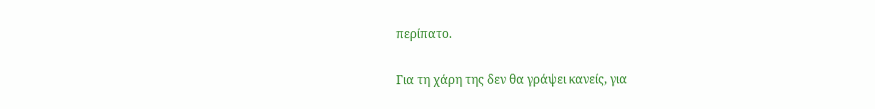περίπατο.

Για τη χάρη της δεν θα γράψει κανείς, για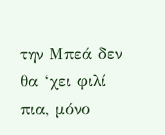την Μπεά δεν θα ‘χει φιλί πια, μόνο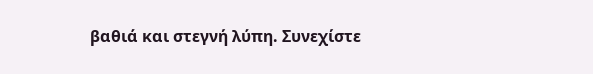βαθιά και στεγνή λύπη. Συνεχίστε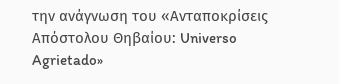την ανάγνωση του «Ανταποκρίσεις Απόστολου Θηβαίου: Universo Agrietado»